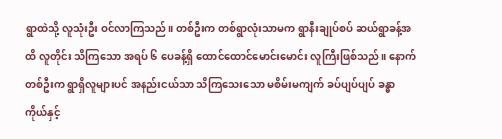ရွာထဲသို့ လူသုံးဦး ဝင်လာကြသည်။ တစ်ဦးက တစ်ရွာလုံးသာမက ရွာနီးချုပ်စပ် ဆယ်ရွာခန့်အထိ လူတိုင်း သိကြသော အရပ် ၆ ပေခန့်ရှိ ထောင်ထောင်မောင်းမောင်း လူကြီးဖြစ်သည်။ နောက်တစ်ဦးက ရွာရှိလူများပင် အနည်းငယ်သာ သိကြသေးသော မစိမ်းမကျက် ခပ်ပျပ်ပျပ် ခန္ဓာကိုယ်နှင့်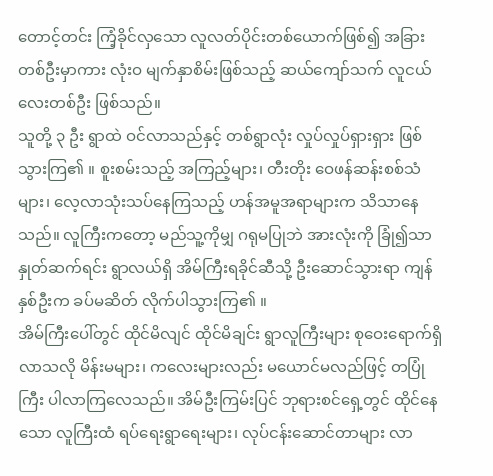တောင့်တင်း ကြံ့ခိုင်လှသော လူလတ်ပိုင်းတစ်ယောက်ဖြစ်၍ အခြား တစ်ဦးမှာကား လုံးဝ မျက်နှာစိမ်းဖြစ်သည့် ဆယ်ကျော်သက် လူငယ်လေးတစ်ဦး ဖြစ်သည်။
သူတို့ ၃ ဦး ရွာထဲ ဝင်လာသည်နှင့် တစ်ရွာလုံး လှုပ်လှုပ်ရှားရှား ဖြစ်သွားကြ၏ ။ စူးစမ်းသည့် အကြည့်များ၊ တီးတိုး ဝေဖန်ဆန်းစစ်သံများ၊ လေ့လာသုံးသပ်နေကြသည့် ဟန်အမူအရာများက သိသာနေသည်။ လူကြီးကတော့ မည်သူ့ကိုမျှ ဂရုမပြုဘဲ အားလုံးကို ခြုံ၍သာ နှုတ်ဆက်ရင်း ရွာလယ်ရှိ အိမ်ကြီးရခိုင်ဆီသို့ ဦးဆောင်သွားရာ ကျန် နှစ်ဦးက ခပ်မဆိတ် လိုက်ပါသွားကြ၏ ။
အိမ်ကြီးပေါ်တွင် ထိုင်မိလျင် ထိုင်မိချင်း ရွာလူကြီးများ စုဝေးရောက်ရှိလာသလို မိန်းမများ၊ ကလေးများလည်း မယောင်မလည်ဖြင့် တပြုံကြီး ပါလာကြလေသည်။ အိမ်ဦးကြမ်းပြင် ဘုရားစင်ရှေ့တွင် ထိုင်နေသော လူကြီးထံ ရပ်ရေးရွာရေးများ၊ လုပ်ငန်းဆောင်တာများ လာ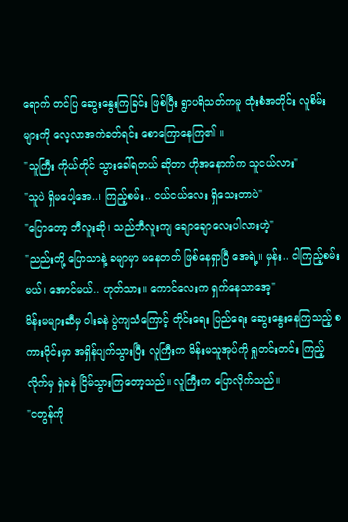ရောက် တင်ပြ ဆွေးနွေးကြခြင်း ဖြစ်ပြီး ရွာပရိသတ်ကမူ ထုံးစံအတိုင်း လူစိမ်းများကို လေ့လာအကဲခတ်ရင်း စောကြောနေကြ၏ ။
"သူကြီး ကိုယ်တိုင် သွားခေါ်ရတယ် ဆိုတာ ဟိုအနောက်က သူငယ်လား"
"သူပဲ ရှိမပေါ့အေ..၊ ကြည့်စမ်း.. ငယ်ငယ်လေး ရှိသေးတာပဲ"
"ပြောတော့ ဘီလူးဆို၊ သည်ဘီလူးကျ ချောချောလေးပါလားဟဲ့"
"ညည်းတို့ ပြောသာနဲ့ ခမျာမှာ မနေတတ် ဖြစ်နေရှာပြီ အေရဲ့။ မှန်း.. ငါကြည့်စမ်းမယ်၊ အောင်မယ်.. ဟုတ်သား။ ကောင်လေးက ရှက်နေသာအေ့"
မိန်းမများဆီမှ ဝါးခနဲ ပွဲကျသံကြောင့် တိုင်းရေး ပြည်ရေး ဆွေးနွေးနေကြသည့် စကားဝိုင်းမှာ အရှိန်ပျက်သွားပြီး လူကြီးက မိန်းမသူအုပ်ကို ရှုတင်းတင်း ကြည့်လိုက်မှ ရှဲခနဲ ငြိမ်သွားကြတော့သည်။ လူကြီးက ပြောလိုက်သည်။
"ငတွန်ကို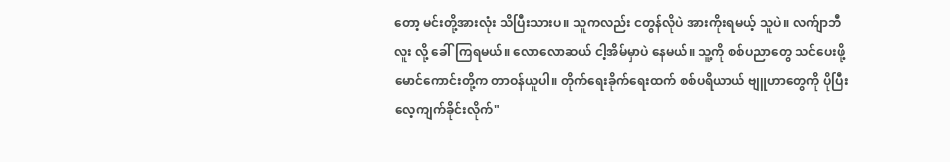တော့ မင်းတို့အားလုံး သိပြီးသားပ။ သူကလည်း ငတွန်လိုပဲ အားကိုးရမယ့် သူပဲ။ လက်ျာဘီလူး လို့ ခေါ်ကြရမယ်။ လောလောဆယ် ငါ့အိမ်မှာပဲ နေမယ်။ သူ့ကို စစ်ပညာတွေ သင်ပေးဖို့ မောင်ကောင်းတို့က တာဝန်ယူပါ။ တိုက်ရေးခိုက်ရေးထက် စစ်ပရိယာယ် ဗျူဟာတွေကို ပိုပြီး လေ့ကျက်ခိုင်းလိုက်"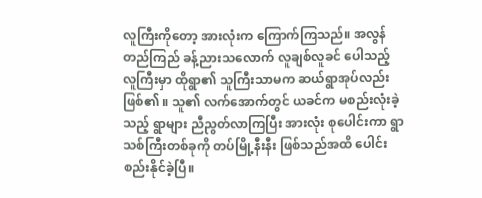လူကြီးကိုတော့ အားလုံးက ကြောက်ကြသည်။ အလွန်တည်ကြည် ခန့်ညားသလောက် လူချစ်လူခင် ပေါသည့် လူကြီးမှာ ထိုရွာ၏ သူကြီးသာမက ဆယ်ရွာအုပ်လည်း ဖြစ်၏ ။ သူ၏ လက်အောက်တွင် ယခင်က မစည်းလုံးခဲ့သည့် ရွာများ ညီညွတ်လာကြပြီး အားလုံး စုပေါင်းကာ ရွာသစ်ကြီးတစ်ခုကို တပ်မြို့နီးနီး ဖြစ်သည်အထိ ပေါင်းစည်းနိုင်ခဲ့ပြီ။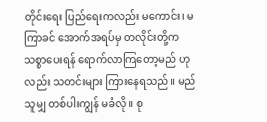တိုင်းရေး ပြည်ရေးကလည်း မကောင်း၊ မကြာခင် အောက်အရပ်မှ တလိုင်းတို့က သစ္စာပေးရန် ရောက်လာကြတော့မည် ဟုလည်း သတင်းများ ကြားနေရသည်။ မည်သူမျှ တစ်ပါးကျွန် မခံလို။ စု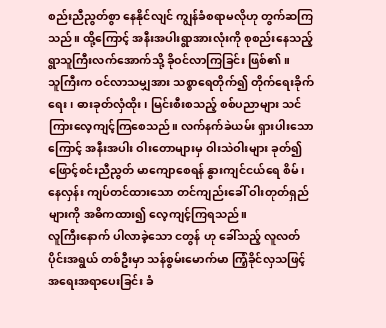စည်းညီညွတ်စွာ နေနိုင်လျင် ကျွန်ခံစရာမလိုဟု တွက်ဆကြသည်။ ထို့ကြောင့် အနီးအပါးရွာအားလုံးကို စုစည်းနေသည့် ရွာသူကြီးလက်အောက်သို့ ခိုဝင်လာကြခြင်း ဖြစ်၏ ။
သူကြီးက ဝင်လာသမျှအား သစ္စာရေတိုက်၍ တိုက်ရေးခိုက်ရေး၊ ဓားခုတ်လှံထိုး၊ မြင်းစီးစသည့် စစ်ပညာများ သင်ကြားလေ့ကျင့်ကြစေသည်။ လက်နက်ခဲယမ်း ရှားပါးသောကြောင့် အနီးအပါး ဝါးတောများမှ ဝါးသဲဝါးများ ခုတ်၍ ဖြောင့်စင်းညီညွတ် မာကျောစေရန် နွားကျင်ငယ်ရေ စိမ်၊ နေလှန်း ကျပ်တင်ထားသော တင်ကျည်းခေါ် ဝါးတုတ်ရှည်များကို အဓိကထား၍ လေ့ကျင့်ကြရသည်။
လူကြီးနောက် ပါလာခဲ့သော ငတွန် ဟု ခေါ်သည့် လူလတ်ပိုင်းအရွယ် တစ်ဦးမှာ သန်စွမ်းမောက်မာ ကြံ့ခိုင်လှသဖြင့် အရေးအရာပေးခြင်း ခံ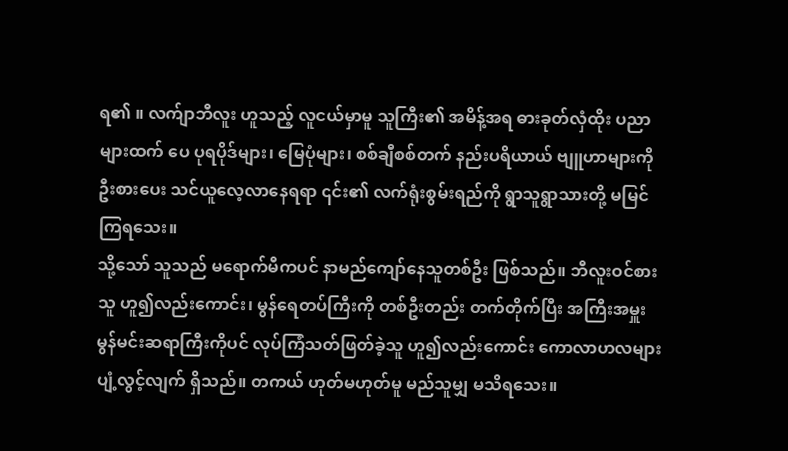ရ၏ ။ လက်ျာဘီလူး ဟူသည့် လူငယ်မှာမူ သူကြီး၏ အမိန့်အရ ဓားခုတ်လှံထိုး ပညာများထက် ပေ ပုရပိုဒ်များ၊ မြေပုံများ၊ စစ်ချီစစ်တက် နည်းပရိယာယ် ဗျူဟာများကို ဦးစားပေး သင်ယူလေ့လာနေရရာ ၎င်း၏ လက်ရုံးစွမ်းရည်ကို ရွာသူရွာသားတို့ မမြင်ကြရသေး။
သို့သော် သူသည် မရောက်မီကပင် နာမည်ကျော်နေသူတစ်ဦး ဖြစ်သည်။ ဘီလူးဝင်စားသူ ဟူ၍လည်းကောင်း၊ မွန်ရေတပ်ကြီးကို တစ်ဦးတည်း တက်တိုက်ပြီး အကြီးအမှူး မွန်မင်းဆရာကြီးကိုပင် လုပ်ကြံသတ်ဖြတ်ခဲ့သူ ဟူ၍လည်းကောင်း ကောလာဟလများ ပျံ့လွင့်လျက် ရှိသည်။ တကယ် ဟုတ်မဟုတ်မူ မည်သူမျှ မသိရသေး။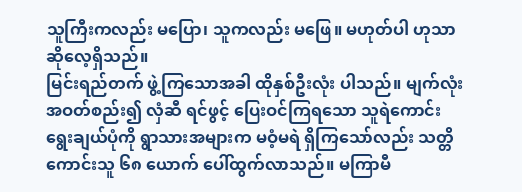သူကြီးကလည်း မပြော၊ သူကလည်း မဖြေ။ မဟုတ်ပါ ဟုသာ ဆိုလေ့ရှိသည်။
မြင်းရည်တက် ဖွဲ့ကြသောအခါ ထိုနှစ်ဦးလုံး ပါသည်။ မျက်လုံး အဝတ်စည်း၍ လှံဆီ ရင်ဖွင့် ပြေးဝင်ကြရသော သူရဲကောင်းရွေးချယ်ပုံကို ရွာသားအများက မဝံ့မရဲ ရှိကြသော်လည်း သတ္တိကောင်းသူ ၆၈ ယောက် ပေါ်ထွက်လာသည်။ မကြာမီ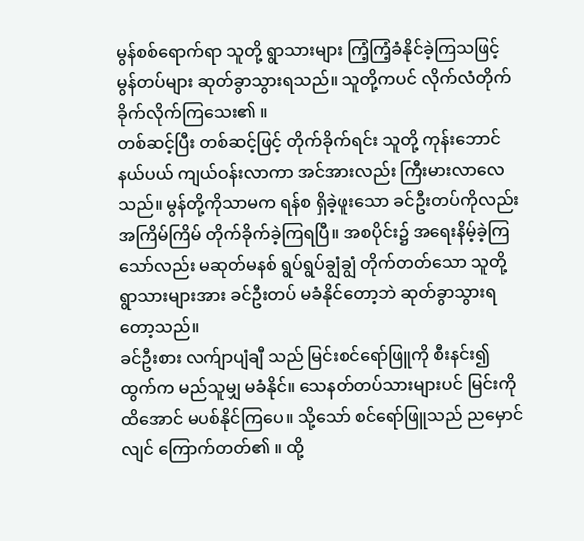မွန်စစ်ရောက်ရာ သူတို့ ရွာသားများ ကြံ့ကြံ့ခံနိုင်ခဲ့ကြသဖြင့် မွန်တပ်များ ဆုတ်ခွာသွားရသည်။ သူတို့ကပင် လိုက်လံတိုက်ခိုက်လိုက်ကြသေး၏ ။
တစ်ဆင့်ပြီး တစ်ဆင့်ဖြင့် တိုက်ခိုက်ရင်း သူတို့ ကုန်းဘောင်နယ်ပယ် ကျယ်ဝန်းလာကာ အင်အားလည်း ကြီးမားလာလေသည်။ မွန်တို့ကိုသာမက ရန်စ ရှိခဲ့ဖူးသော ခင်ဦးတပ်ကိုလည်း အကြိမ်ကြိမ် တိုက်ခိုက်ခဲ့ကြရပြီ။ အစပိုင်း၌ အရေးနိမ့်ခဲ့ကြသော်လည်း မဆုတ်မနစ် ရွပ်ရွပ်ချွံချွံ တိုက်တတ်သော သူတို့ရွာသားများအား ခင်ဦးတပ် မခံနိုင်တော့ဘဲ ဆုတ်ခွာသွားရတော့သည်။
ခင်ဦးစား လက်ျာပျံချီ သည် မြင်းစင်ရော်ဖြူကို စီးနင်း၍ ထွက်က မည်သူမျှ မခံနိုင်။ သေနတ်တပ်သားများပင် မြင်းကို ထိအောင် မပစ်နိုင်ကြပေ။ သို့သော် စင်ရော်ဖြူသည် ညမှောင်လျင် ကြောက်တတ်၏ ။ ထို့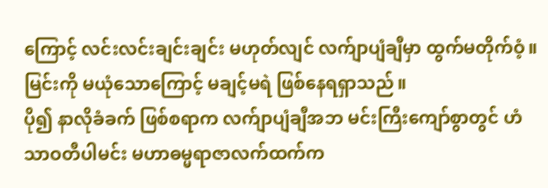ကြောင့် လင်းလင်းချင်းချင်း မဟုတ်လျင် လက်ျာပျံချီမှာ ထွက်မတိုက်ဝံ့။ မြင်းကို မယုံသောကြောင့် မချင့်မရဲ ဖြစ်နေရရှာသည်။
ပို၍ နာလိုခံခက် ဖြစ်စရာက လက်ျာပျံချီအဘ မင်းကြီးကျော်စွာတွင် ဟံသာဝတီပါမင်း မဟာဓမ္မရာဇာလက်ထက်က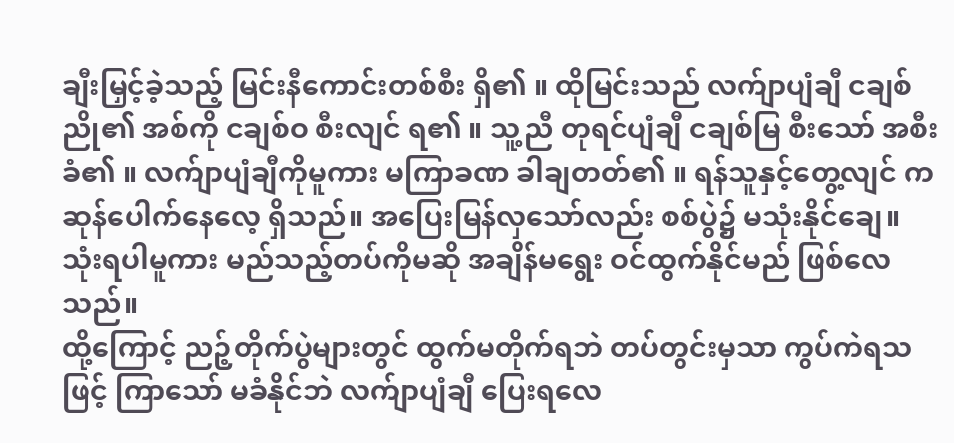ချီးမြှင့်ခဲ့သည့် မြင်းနီကောင်းတစ်စီး ရှိ၏ ။ ထိုမြင်းသည် လက်ျာပျံချီ ငချစ်ညို၏ အစ်ကို ငချစ်ဝ စီးလျင် ရ၏ ။ သူ့ညီ တုရင်ပျံချီ ငချစ်မြ စီးသော် အစီးခံ၏ ။ လက်ျာပျံချီကိုမူကား မကြာခဏ ခါချတတ်၏ ။ ရန်သူနှင့်တွေ့လျင် ကဆုန်ပေါက်နေလေ့ ရှိသည်။ အပြေးမြန်လှသော်လည်း စစ်ပွဲ၌ မသုံးနိုင်ချေ။ သုံးရပါမူကား မည်သည့်တပ်ကိုမဆို အချိန်မရွေး ဝင်ထွက်နိုင်မည် ဖြစ်လေသည်။
ထို့ကြောင့် ညဉ့်တိုက်ပွဲများတွင် ထွက်မတိုက်ရဘဲ တပ်တွင်းမှသာ ကွပ်ကဲရသဖြင့် ကြာသော် မခံနိုင်ဘဲ လက်ျာပျံချီ ပြေးရလေ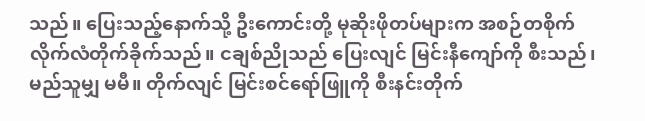သည်။ ပြေးသည့်နောက်သို့ ဦးကောင်းတို့ မုဆိုးဖိုတပ်များက အစဉ်တစိုက် လိုက်လံတိုက်ခိုက်သည်။ ငချစ်ညိုသည် ပြေးလျင် မြင်းနီကျော်ကို စီးသည်၊ မည်သူမျှ မမီ။ တိုက်လျင် မြင်းစင်ရော်ဖြူကို စီးနင်းတိုက်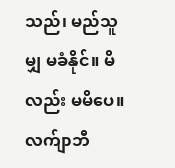သည်၊ မည်သူမျှ မခံနိုင်။ မိလည်း မမိပေ။
လက်ျာဘီ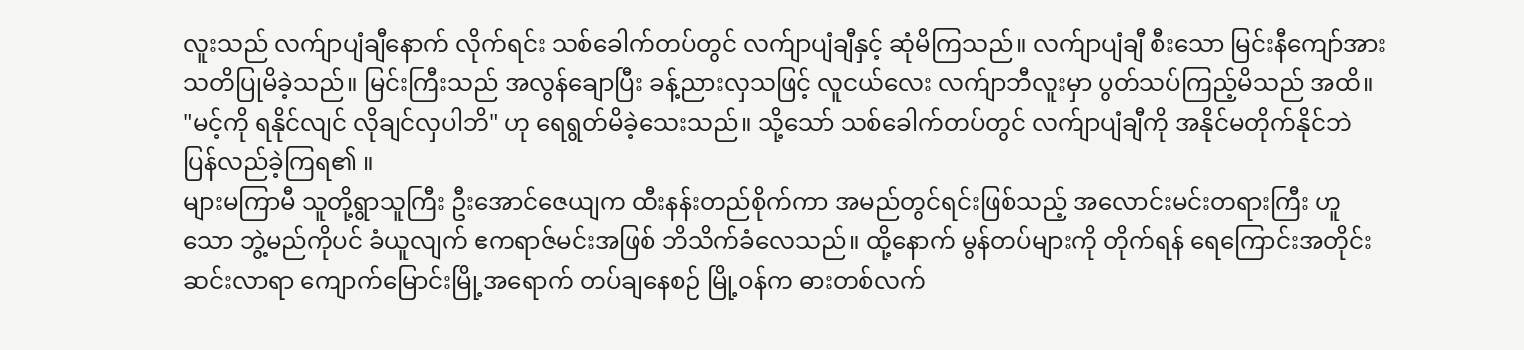လူးသည် လက်ျာပျံချီနောက် လိုက်ရင်း သစ်ခေါက်တပ်တွင် လက်ျာပျံချီနှင့် ဆုံမိကြသည်။ လက်ျာပျံချီ စီးသော မြင်းနီကျော်အား သတိပြုမိခဲ့သည်။ မြင်းကြီးသည် အလွန်ချောပြီး ခန့်ညားလှသဖြင့် လူငယ်လေး လက်ျာဘီလူးမှာ ပွတ်သပ်ကြည့်မိသည် အထိ။ "မင့်ကို ရနိုင်လျင် လိုချင်လှပါဘိ" ဟု ရေရွတ်မိခဲ့သေးသည်။ သို့သော် သစ်ခေါက်တပ်တွင် လက်ျာပျံချီကို အနိုင်မတိုက်နိုင်ဘဲ ပြန်လည်ခဲ့ကြရ၏ ။
များမကြာမီ သူတို့ရွာသူကြီး ဦးအောင်ဇေယျက ထီးနန်းတည်စိုက်ကာ အမည်တွင်ရင်းဖြစ်သည့် အလောင်းမင်းတရားကြီး ဟူသော ဘွဲ့မည်ကိုပင် ခံယူလျက် ဧကရာဇ်မင်းအဖြစ် ဘိသိက်ခံလေသည်။ ထို့နောက် မွန်တပ်များကို တိုက်ရန် ရေကြောင်းအတိုင်း ဆင်းလာရာ ကျောက်မြောင်းမြို့အရောက် တပ်ချနေစဉ် မြို့ဝန်က ဓားတစ်လက်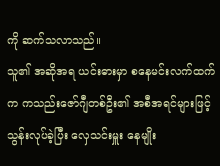ကို ဆက်သလာသည်။
သူ၏ အဆိုအရ ယင်းဓားမှာ စနေမင်းလက်ထက်က ကသည်းဇော်ဂျီတစ်ဦး၏ အစီအရင်များဖြင့် သွန်းလုပ်ခဲ့ပြီး လှေသင်းမှူး နေမျိုး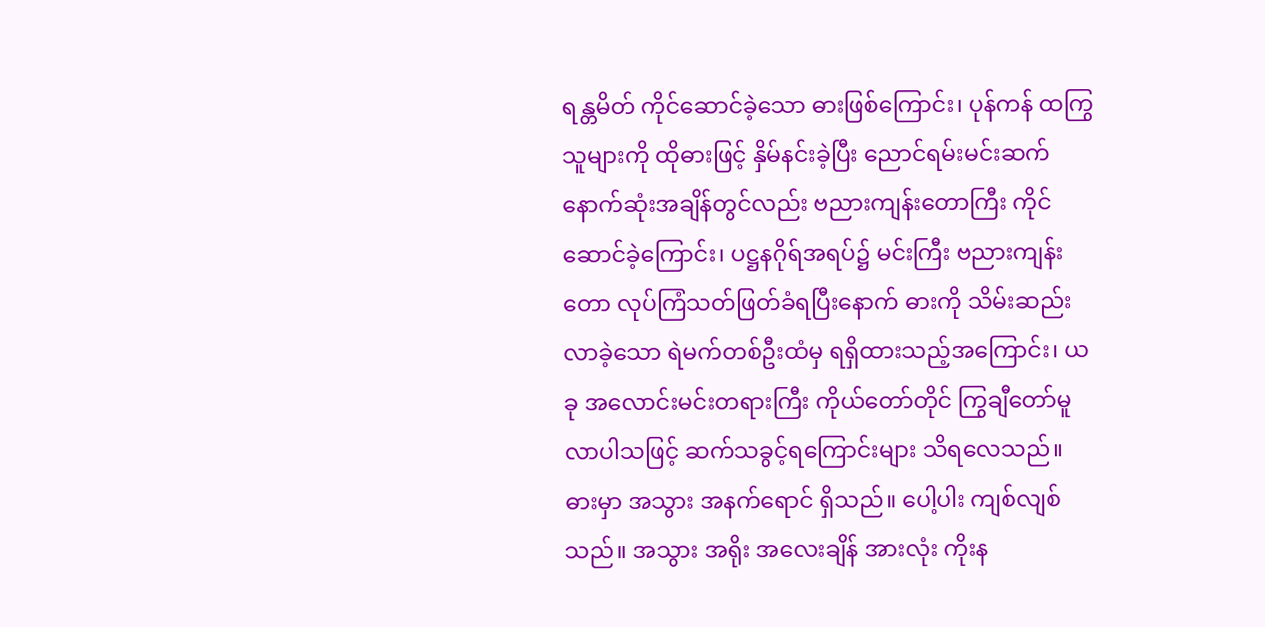ရန္တမိတ် ကိုင်ဆောင်ခဲ့သော ဓားဖြစ်ကြောင်း၊ ပုန်ကန် ထကြွသူများကို ထိုဓားဖြင့် နှိမ်နင်းခဲ့ပြီး ညောင်ရမ်းမင်းဆက် နောက်ဆုံးအချိန်တွင်လည်း ဗညားကျန်းတောကြီး ကိုင်ဆောင်ခဲ့ကြောင်း၊ ပဋ္ဌနဂိုရ်အရပ်၌ မင်းကြီး ဗညားကျန်းတော လုပ်ကြံသတ်ဖြတ်ခံရပြီးနောက် ဓားကို သိမ်းဆည်းလာခဲ့သော ရဲမက်တစ်ဦးထံမှ ရရှိထားသည့်အကြောင်း၊ ယခု အလောင်းမင်းတရားကြီး ကိုယ်တော်တိုင် ကြွချီတော်မူလာပါသဖြင့် ဆက်သခွင့်ရကြောင်းများ သိရလေသည်။
ဓားမှာ အသွား အနက်ရောင် ရှိသည်။ ပေါ့ပါး ကျစ်လျစ်သည်။ အသွား အရိုး အလေးချိန် အားလုံး ကိုးန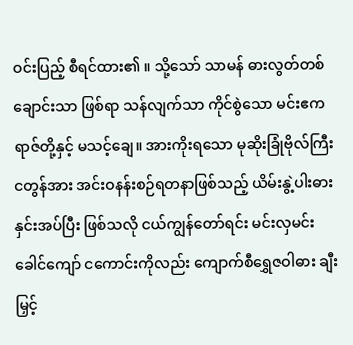ဝင်းပြည့် စီရင်ထား၏ ။ သို့သော် သာမန် ဓားလွတ်တစ်ချောင်းသာ ဖြစ်ရာ သန်လျက်သာ ကိုင်စွဲသော မင်းဧကရာဇ်တို့နှင့် မသင့်ချေ။ အားကိုးရသော မုဆိုးခြုံဗိုလ်ကြီး ငတွန်အား အင်းဝနန်းစဉ်ရတနာဖြစ်သည့် ယိမ်းနွဲ့ပါးဓား နှင်းအပ်ပြီး ဖြစ်သလို ငယ်ကျွန်တော်ရင်း မင်းလှမင်းခေါင်ကျော် ငကောင်းကိုလည်း ကျောက်စီရွှေဇဝါဓား ချီးမြှင့်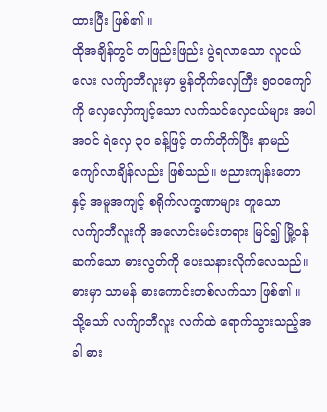ထားပြီး ဖြစ်၏ ။
ထိုအချိန်တွင် တဖြည်းဖြည်း ပွဲရလာသော လူငယ်လေး လက်ျာဘီလူးမှာ မွန်တိုက်လှေကြီး ၅၀၀ကျော်ကို လှေလှော်ကျင့်သော လက်သင်လှေငယ်များ အပါအဝင် ရဲလှေ ၃၀ ခန့်ဖြင့် တက်တိုက်ပြီး နာမည်ကျော်လာချိန်လည်း ဖြစ်သည်။ ဗညားကျန်းတော နှင့် အမူအကျင့် စရိုက်လက္ခဏာများ တူသော လက်ျာဘီလူးကို အလောင်းမင်းတရား မြင်၍ မြို့ဝန်ဆက်သော ဓားလွတ်ကို ပေးသနားလိုက်လေသည်။
ဓားမှာ သာမန် ဓားကောင်းတစ်လက်သာ ဖြစ်၏ ။ သို့သော် လက်ျာဘီလူး လက်ထဲ ရောက်သွားသည့်အခါ ဓား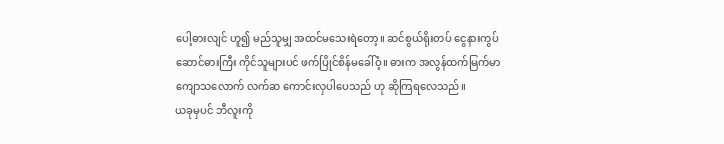ပေါ့ဓားလျင် ဟူ၍ မည်သူမျှ အထင်မသေးရဲတော့။ ဆင်စွယ်ရိုးတပ် ငွေနားကွပ် ဆောင်ဓားကြီး ကိုင်သူများပင် ဖက်ပြိုင်စိန်မခေါ်ဝံ့။ ဓားက အလွန်ထက်မြက်မာကျောသလောက် လက်ဆ ကောင်းလှပါပေသည် ဟု ဆိုကြရလေသည်။
ယခုမှပင် ဘီလူးကို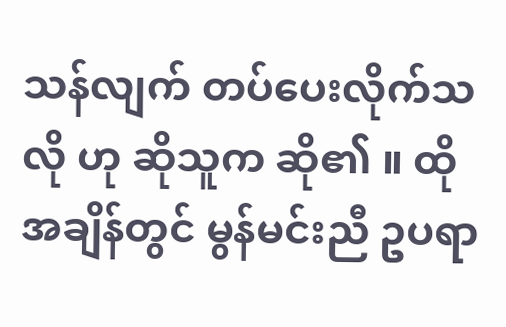သန်လျက် တပ်ပေးလိုက်သလို ဟု ဆိုသူက ဆို၏ ။ ထိုအချိန်တွင် မွန်မင်းညီ ဥပရာ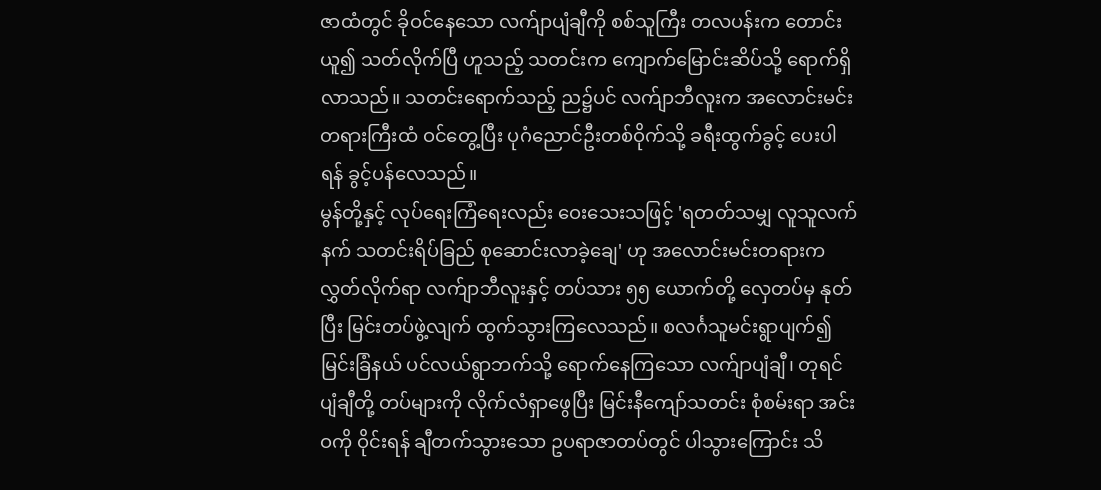ဇာထံတွင် ခိုဝင်နေသော လက်ျာပျံချီကို စစ်သူကြီး တလပန်းက တောင်းယူ၍ သတ်လိုက်ပြီ ဟူသည့် သတင်းက ကျောက်မြောင်းဆိပ်သို့ ရောက်ရှိလာသည်။ သတင်းရောက်သည့် ည၌ပင် လက်ျာဘီလူးက အလောင်းမင်းတရားကြီးထံ ဝင်တွေ့ပြီး ပုဂံညောင်ဦးတစ်ဝိုက်သို့ ခရီးထွက်ခွင့် ပေးပါရန် ခွင့်ပန်လေသည်။
မွန်တို့နှင့် လုပ်ရေးကြံရေးလည်း ဝေးသေးသဖြင့် 'ရတတ်သမျှ လူသူလက်နက် သတင်းရိပ်ခြည် စုဆောင်းလာခဲ့ချေ' ဟု အလောင်းမင်းတရားက လွှတ်လိုက်ရာ လက်ျာဘီလူးနှင့် တပ်သား ၅၅ ယောက်တို့ လှေတပ်မှ နုတ်ပြီး မြင်းတပ်ဖွဲ့လျက် ထွက်သွားကြလေသည်။ စလင်္ဂသူမင်းရွာပျက်၍ မြင်းခြံနယ် ပင်လယ်ရွာဘက်သို့ ရောက်နေကြသော လက်ျာပျံချီ၊ တုရင်ပျံချီတို့ တပ်များကို လိုက်လံရှာဖွေပြီး မြင်းနီကျော်သတင်း စုံစမ်းရာ အင်းဝကို ဝိုင်းရန် ချီတက်သွားသော ဥပရာဇာတပ်တွင် ပါသွားကြောင်း သိ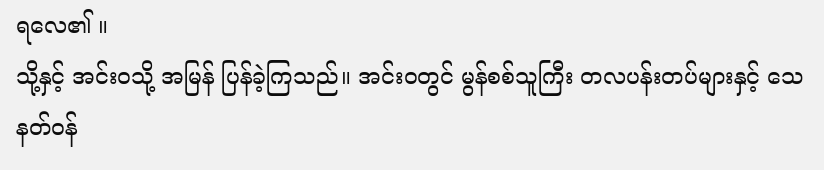ရလေ၏ ။
သို့နှင့် အင်းဝသို့ အမြန် ပြန်ခဲ့ကြသည်။ အင်းဝတွင် မွန်စစ်သူကြီး တလပန်းတပ်များနှင့် သေနတ်ဝန်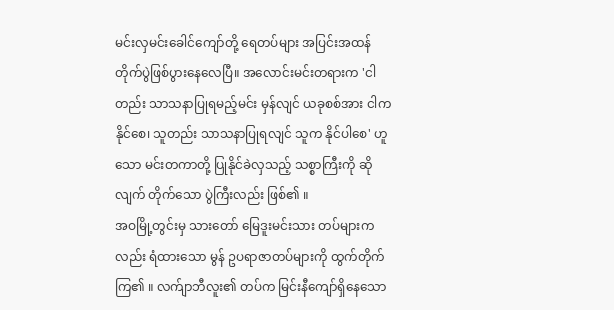မင်းလှမင်းခေါင်ကျော်တို့ ရေတပ်များ အပြင်းအထန် တိုက်ပွဲဖြစ်ပွားနေလေပြီ။ အလောင်းမင်းတရားက 'ငါတည်း သာသနာပြုရမည့်မင်း မှန်လျင် ယခုစစ်အား ငါက နိုင်စေ၊ သူတည်း သာသနာပြုရလျင် သူက နိုင်ပါစေ' ဟူသော မင်းတကာတို့ ပြုနိုင်ခဲလှသည့် သစ္စာကြီးကို ဆိုလျက် တိုက်သော ပွဲကြီးလည်း ဖြစ်၏ ။
အဝမြို့တွင်းမှ သားတော် မြေဒူးမင်းသား တပ်များကလည်း ရံထားသော မွန် ဥပရာဇာတပ်များကို ထွက်တိုက်ကြ၏ ။ လက်ျာဘီလူး၏ တပ်က မြင်းနီကျော်ရှိနေသော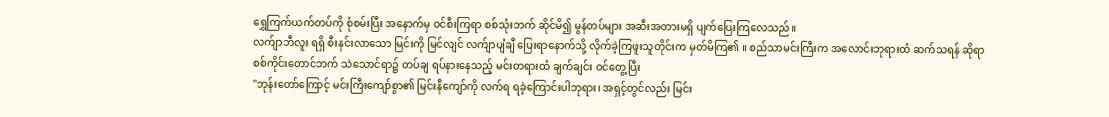ရွှေကြက်ယက်တပ်ကို စုံစမ်းပြီး အနောက်မှ ဝင်စီးကြရာ စစ်သုံးဘက် ဆိုင်မိ၍ မွန်တပ်များ အဆီးအတားမရှိ ပျက်ပြေးကြလေသည်။
လက်ျာဘီလူး ရရှိ စီးနင်းလာသော မြင်းကို မြင်လျင် လက်ျာပျံချီ ပြေးရာနောက်သို့ လိုက်ခဲ့ကြဖူးသူတိုင်းက မှတ်မိကြ၏ ။ စည်သာမင်းကြီးက အလောင်းဘုရားထံ ဆက်သရန် ဆိုရာ စစ်ကိုင်းတောင်ဘက် သဲသောင်ရာ၌ တပ်ချ ရပ်နားနေသည့် မင်းတရားထံ ချက်ချင်း ဝင်တွေ့ပြီး
"ဘုန်းတော်ကြောင့် မင်းကြီးကျော်စွာ၏ မြင်းနီကျော်ကို လက်ရ ရခဲ့ကြောင်းပါဘုရား၊ အရှင့်တွင်လည်း မြင်း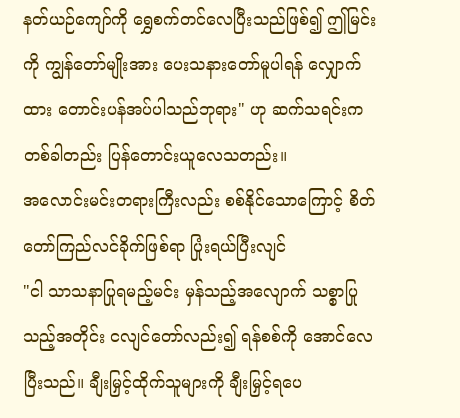နတ်ယဉ်ကျော်ကို ရွှေစက်တင်လေပြီးသည်ဖြစ်၍ ဤမြင်းကို ကျွန်တော်မျိုးအား ပေးသနားတော်မူပါရန် လျှောက်ထား တောင်းပန်အပ်ပါသည်ဘုရား" ဟု ဆက်သရင်းက တစ်ခါတည်း ပြန်တောင်းယူလေသတည်း။
အလောင်းမင်းတရားကြီးလည်း စစ်နိုင်သောကြောင့် စိတ်တော်ကြည်လင်ခိုက်ဖြစ်ရာ ပြုံးရယ်ပြီးလျင်
"ငါ သာသနာပြုရမည့်မင်း မှန်သည့်အလျောက် သစ္စာပြုသည့်အတိုင်း ငလျင်တော်လည်း၍ ရန်စစ်ကို အောင်လေပြီးသည်။ ချီးမြှင့်ထိုက်သူများကို ချီးမြှင့်ရပေ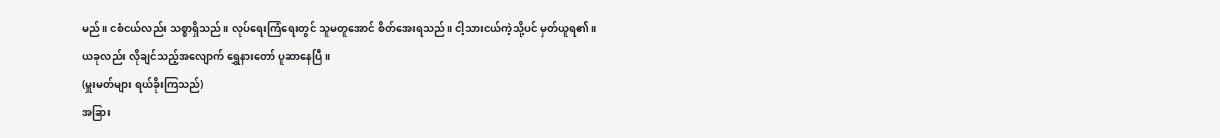မည်။ ငစံငယ်လည်း သစ္စာရှိသည်။ လုပ်ရေးကြံရေးတွင် သူမတူအောင် စိတ်အေးရသည်။ ငါ့သားငယ်ကဲ့သို့ပင် မှတ်ယူရ၏ ။ ယခုလည်း လိုချင်သည့်အလျောက် ရွှေနားတော် ပူဆာနေပြီ။
(မှူးမတ်များ ရယ်ခိုးကြသည်)
အခြား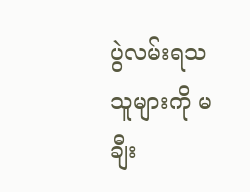ပွဲလမ်းရသသူများကို မချီး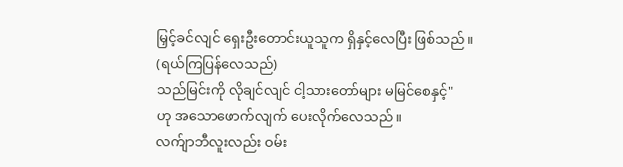မြှင့်ခင်လျင် ရှေးဦးတောင်းယူသူက ရှိနှင့်လေပြီး ဖြစ်သည်။
(ရယ်ကြပြန်လေသည်)
သည်မြင်းကို လိုချင်လျင် ငါ့သားတော်များ မမြင်စေနှင့်"
ဟု အသောဖောက်လျက် ပေးလိုက်လေသည်။
လက်ျာဘီလူးလည်း ဝမ်း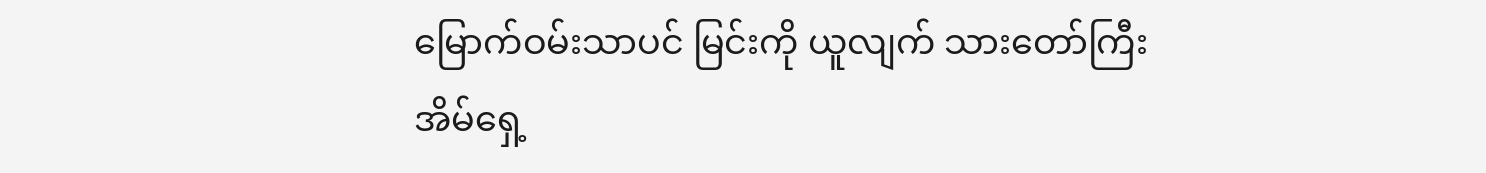မြောက်ဝမ်းသာပင် မြင်းကို ယူလျက် သားတော်ကြီး အိမ်ရှေ့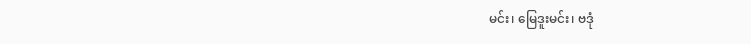မင်း၊ မြေဒူးမင်း၊ ဗဒုံ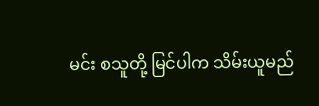မင်း စသူတို့ မြင်ပါက သိမ်းယူမည်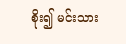စိုး၍ မင်းသား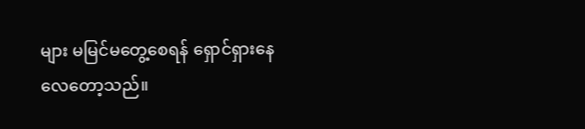များ မမြင်မတွေ့စေရန် ရှောင်ရှားနေလေတော့သည်။